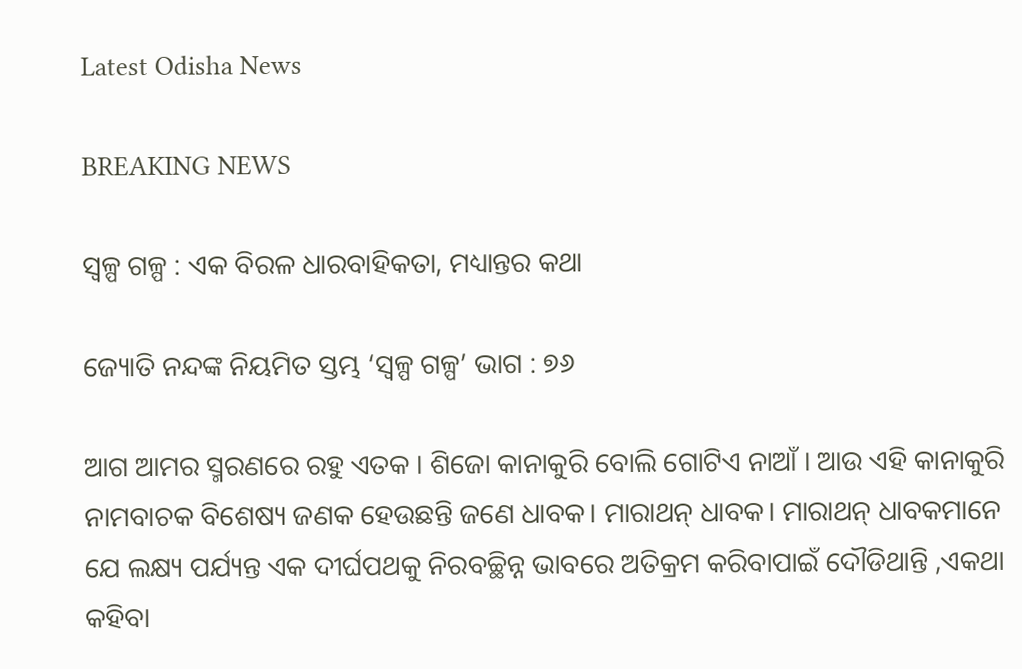Latest Odisha News

BREAKING NEWS

ସ୍ୱଳ୍ପ ଗଳ୍ପ : ଏକ ବିରଳ ଧାରବାହିକତା, ମଧ୍ୟାନ୍ତର କଥା

ଜ୍ୟୋତି ନନ୍ଦଙ୍କ ନିୟମିତ ସ୍ତମ୍ଭ ‘ସ୍ୱଳ୍ପ ଗଳ୍ପ’ ଭାଗ : ୭୬

ଆଗ ଆମର ସ୍ମରଣରେ ରହୁ ଏତକ । ଶିଜୋ କାନାକୁରି ବୋଲି ଗୋଟିଏ ନାଆଁ । ଆଉ ଏହି କାନାକୁରି ନାମବାଚକ ବିଶେଷ୍ୟ ଜଣକ ହେଉଛନ୍ତି ଜଣେ ଧାବକ। ମାରାଥନ୍ ଧାବକ। ମାରାଥନ୍ ଧାବକମାନେ ଯେ ଲକ୍ଷ୍ୟ ପର୍ଯ୍ୟନ୍ତ ଏକ ଦୀର୍ଘପଥକୁ ନିରବଚ୍ଛିନ୍ନ ଭାବରେ ଅତିକ୍ରମ କରିବାପାଇଁ ଦୌଡିଥାନ୍ତି ,ଏକଥା କହିବା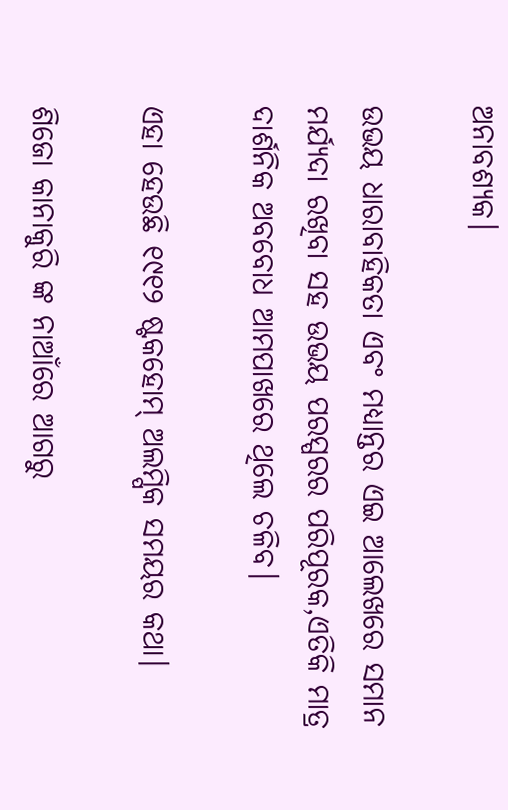ଅନାବଶ୍ୟକ।

ଉଭୟ ଧାରାବାହିକତା ଏବଂ ମଧ୍ୟାନ୍ତର ଏଇ ଆଲେଖରେ ସମାନ ମର୍ଯ୍ୟଦା ରଖିବା ସହ ଉଭୟ ପରସ୍ପରର ପରିପୂରକ,ଏତିକି ମାତ୍ର ଦାର୍ଶନିକ ଅବବୋଧ ଆମପାଖରେ ଥିଲେ ଚଳିବ।

ଏହା ହେଉଛି ୧୯୧୨ ଷ୍ଟକହୋମ୍ ଅଲମ୍ପିକ ସମୟର କଥା।

ଶିଜୋ କାନାକୁରି ଙ୍କ ନାଆଁରେ ଆଗରୁ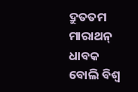ଦ୍ରୁତତମ ମାରାଥନ୍ ଧାବକ ବୋଲି ବିଶ୍ୱ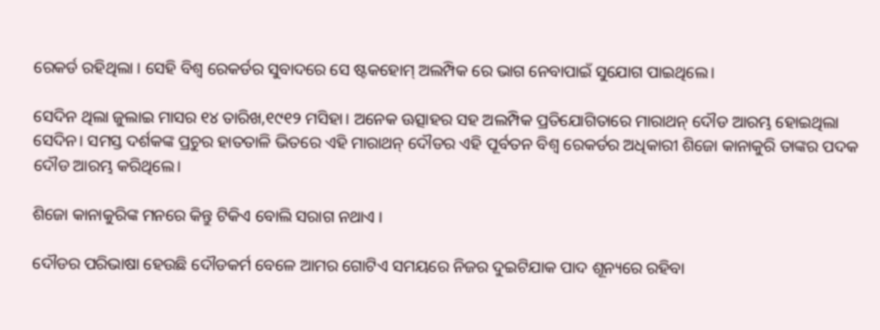ରେକର୍ଡ ରହିଥିଲା । ସେହି ବିଶ୍ୱ ରେକର୍ଡର ସୁବାଦରେ ସେ ଷ୍ଟକହୋମ୍ ଅଲମ୍ପିକ ରେ ଭାଗ ନେବାପାଇଁ ସୁଯୋଗ ପାଇଥିଲେ।

ସେଦିନ ଥିଲା ଜୁଲାଇ ମାସର ୧୪ ତାରିଖ,୧୯୧୨ ମସିହା। ଅନେକ ଊତ୍ସାହର ସହ ଅଲମ୍ପିକ ପ୍ରତିଯୋଗିତାରେ ମାରାଥନ୍ ଦୌଡ ଆରମ୍ଭ ହୋଇଥିଲା ସେଦିନ। ସମସ୍ତ ଦର୍ଶକଙ୍କ ପ୍ରଚୁର ହାତତାଳି ଭିତରେ ଏହି ମାରାଥନ୍ ଦୌଡର ଏହି ପୂର୍ବତନ ବିଶ୍ୱ ରେକର୍ଡର ଅଧିକାରୀ ଶିଜୋ କାନାକୁରି ତାଙ୍କର ପଦକ ଦୌଡ ଆରମ୍ଭ କରିଥିଲେ।

ଶିଜୋ କାନାକୁରିଙ୍କ ମନରେ କିନ୍ତୁ ଟିକିଏ ବୋଲି ସରାଗ ନଥାଏ ।

ଦୌଡର ପରିଭାଷା ହେଉଛି ଦୌଡକର୍ମ ବେଳେ ଆମର ଗୋଟିଏ ସମୟରେ ନିଜର ଦୁଇଟିଯାକ ପାଦ ଶୂନ୍ୟରେ ରହିବା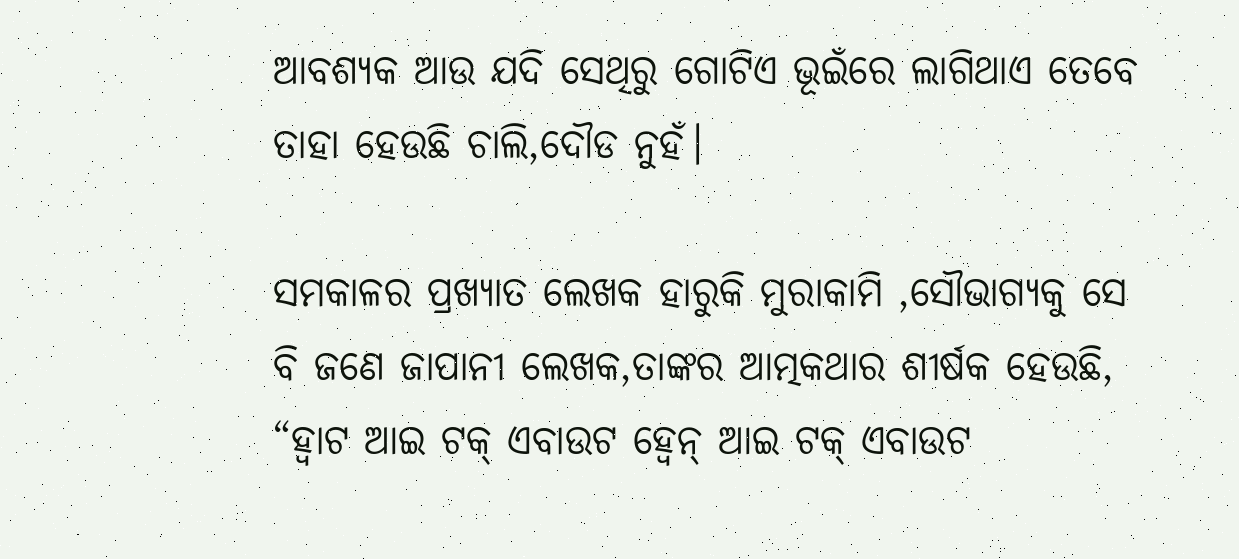ଆବଶ୍ୟକ ଆଉ ଯଦି ସେଥିରୁ ଗୋଟିଏ ଭୂଇଁରେ ଲାଗିଥାଏ ତେବେ ତାହା ହେଉଛି ଚାଲି,ଦୌଡ ନୁହଁ।

ସମକାଳର ପ୍ରଖ୍ୟାତ ଲେଖକ ହାରୁକି ମୁରାକାମି ,ସୌଭାଗ୍ୟକୁ ସେ ବି ଜଣେ ଜାପାନୀ ଲେଖକ,ତାଙ୍କର ଆତ୍ମକଥାର ଶୀର୍ଷକ ହେଉଛି, “ହ୍ୱାଟ ଆଇ ଟକ୍ ଏବାଉଟ ହ୍ୱେନ୍ ଆଇ ଟକ୍ ଏବାଉଟ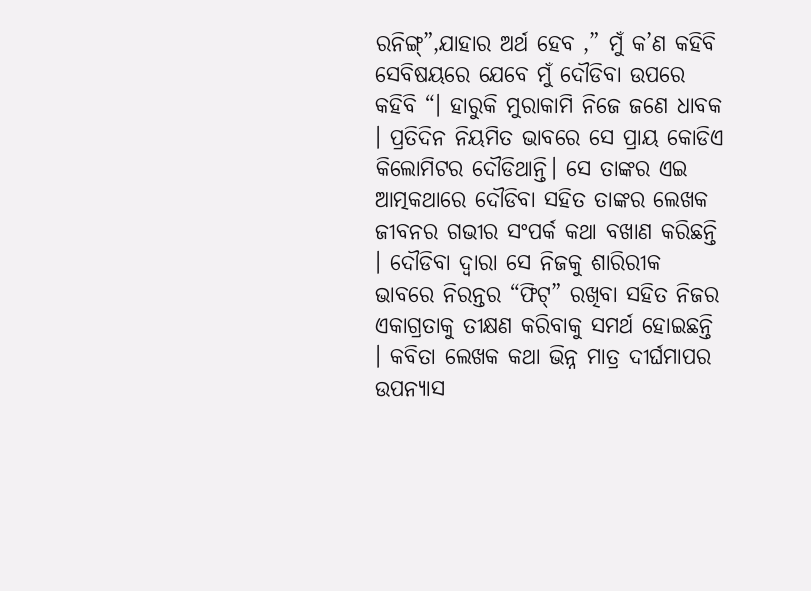ରନିଙ୍ଗ୍”,ଯାହାର ଅର୍ଥ ହେବ ,” ମୁଁ କ’ଣ କହିବି ସେବିଷୟରେ ଯେବେ ମୁଁ ଦୌଡିବା ଉପରେ କହିବି “। ହାରୁକି ମୁରାକାମି ନିଜେ ଜଣେ ଧାବକ । ପ୍ରତିଦିନ ନିୟମିତ ଭାବରେ ସେ ପ୍ରାୟ କୋଡିଏ କିଲୋମିଟର ଦୌଡିଥାନ୍ତି। ସେ ତାଙ୍କର ଏଇ ଆତ୍ମକଥାରେ ଦୌଡିବା ସହିତ ତାଙ୍କର ଲେଖକ ଜୀବନର ଗଭୀର ସଂପର୍କ କଥା ବଖାଣ କରିଛନ୍ତି । ଦୌଡିବା ଦ୍ୱାରା ସେ ନିଜକୁ ଶାରିରୀକ ଭାବରେ ନିରନ୍ତର “ଫିଟ୍” ରଖିବା ସହିତ ନିଜର ଏକାଗ୍ରତାକୁ ତୀକ୍ଷଣ କରିବାକୁ ସମର୍ଥ ହୋଇଛନ୍ତି । କବିତା ଲେଖକ କଥା ଭିନ୍ନ ମାତ୍ର ଦୀର୍ଘମାପର ଉପନ୍ୟାସ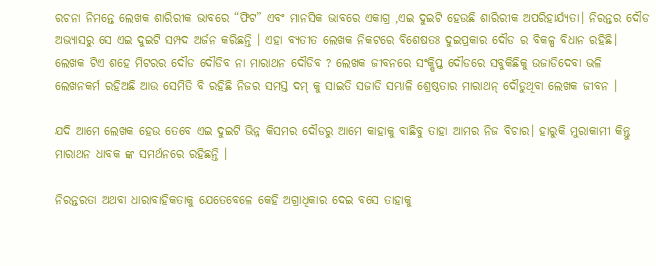ରଚନା ନିମନ୍ତେ ଲେଖକ ଶାରିରୀକ ଭାବରେ “ଫିଟ” ଏବଂ ମାନସିକ ଭାବରେ ଏକାଗ୍ର ,ଏଇ ଦୁଇଟି ହେଉଛି ଶାରିରୀକ ଅପରିହାର୍ଯ୍ୟତା। ନିରନ୍ତର ଦୌଡ ଅଭ୍ୟାସରୁ ସେ ଏଇ ଦୁଇଟି ସମ୍ପଦ ଅର୍ଜନ କରିଛନ୍ତି । ଏହା ବ୍ୟତୀତ ଲେଖକ ନିକଟରେ ବିଶେଷତଃ ଦୁଇପ୍ରକାର ଦୌଡ ର ବିକଳ୍ପ ବିଧାନ ରହିଛି। ଲେଖକ ଟିଏ ଶହେ ମିଟରର ଦୌଡ ଦୌଡିବ ନା ମାରାଥନ ଦୌଡିବ ? ଲେଖକ ଜୀବନରେ ସଂକ୍ଷିପ୍ତ ଦୌଡରେ ସବୁକିଛିକୁ ଉଜାଡିଦେବା ଭଳି ଲେଖନକର୍ମ ରହିଅଛି ଆଉ ସେମିତି ବି ରହିଛି ନିଜର ସମସ୍ତ ଦମ୍ କୁ ସାଇତି ସଜାଡି ସମ୍ଭାଳି ଶ୍ରେଷ୍ଠତାର ମାରାଥନ୍ ଦୌଡୁଥିବା ଲେଖକ ଜୀବନ ।

ଯଦି ଆମେ ଲେଖକ ହେଉ ତେବେ ଏଇ ଦୁଇଟି ଭିନ୍ନ କିସମର ଦୌଡରୁ ଆମେ କାହାକୁ ବାଛିବୁ ତାହା ଆମର ନିଜ ବିଚାର। ହାରୁକି ମୁରାକାମୀ କିନ୍ତୁ ମାରାଥନ ଧାବକ ଙ୍କ ସମର୍ଥନରେ ରହିଛନ୍ତି ।

ନିରନ୍ତରତା ଅଥବା ଧାରାବାହିକତାକୁ ଯେତେବେଳେ କେହି ଅଗ୍ରାଧିକାର ଦେଇ ବସେ ତାହାକୁ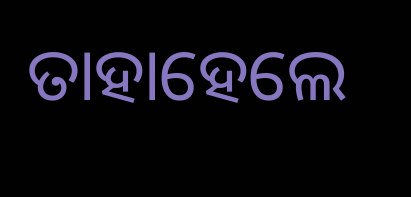ତାହାହେଲେ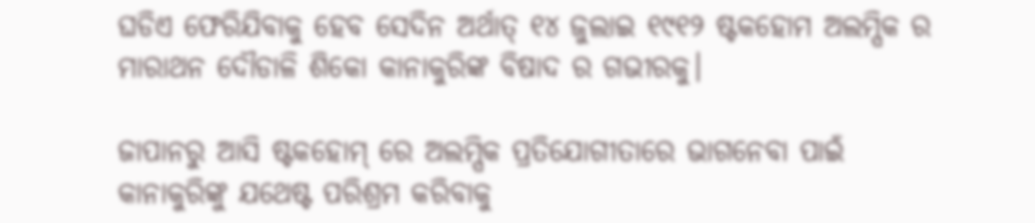ଘଡିଏ ଫେରିଯିବାକୁ ହେବ ସେଦିନ ଅର୍ଥାତ୍ ୧୪ ଜୁଲାଇ ୧୯୧୨ ଷ୍ଟକହୋମ ଅଲମ୍ପିକ ର ମାରାଥନ ଦୌଡାଳି ଶିକୋ କାନାକୁରିଙ୍କ ବିଷାଦ ର ଗଭୀରକୁ।

ଜାପାନରୁ ଆସି ଷ୍ଟକହୋମ୍ ରେ ଅଲମ୍ପିକ ପ୍ରତିଯୋଗୀତାରେ ଭାଗନେବା ପାଇଁ କାନାକୁରିଙ୍କୁ ଯଥେଷ୍ଟ ପରିଶ୍ରମ କରିବାକୁ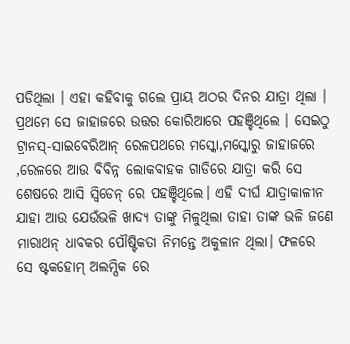ପଡିଥିଲା । ଏହା କହିବାକୁ ଗଲେ ପ୍ରାୟ ଅଠର ଦିନର ଯାତ୍ରା ଥିଲା । ପ୍ରଥମେ ସେ ଜାହାଜରେ ଉତ୍ତର କୋରିଆରେ ପହଞ୍ଚିଥିଲେ । ସେଇଠୁ ଟ୍ରାନସ୍-ସାଇବେରିଆନ୍ ରେଳପଥରେ ମସ୍କୋ,ମସ୍କୋରୁ ଜାହାଜରେ ,ରେଳରେ ଆଉ ବିବିନ୍ନ ଲୋକବାହକ ଗାଡିରେ ଯାତ୍ରା କରି ସେ ଶେଷରେ ଆସି ସ୍ୱିଡେନ୍ ରେ ପହଞ୍ଚିଥିଲେ। ଏହି ଦୀର୍ଘ ଯାତ୍ରାକାଳୀନ ଯାହା ଆଉ ଯେଉଁଭଳି ଖାଦ୍ୟ ତାଙ୍କୁ ମିଳୁଥିଲା ତାହା ତାଙ୍କ ଭଳି ଜଣେ ମାରାଥନ୍ ଧାବକର ପୌଷ୍ଟିକତା ନିମନ୍ତେ ଅକୁଳାନ ଥିଲା। ଫଳରେ ସେ ଷ୍ଟକହୋମ୍ ଅଲମ୍ପିକ ରେ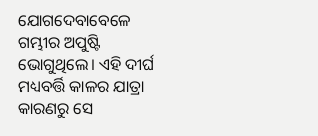ଯୋଗଦେବାବେଳେ ଗମ୍ଭୀର ଅପୁଷ୍ଟି ଭୋଗୁଥିଲେ। ଏହି ଦୀର୍ଘ ମଧ୍ୟବର୍ତ୍ତି କାଳର ଯାତ୍ରା କାରଣରୁ ସେ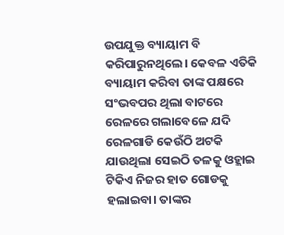ଉପଯୁକ୍ତ ବ୍ୟାୟାମ ବି କରିପାରୁନଥିଲେ। କେବଳ ଏତିକି ବ୍ୟାୟାମ କରିବା ତାଙ୍କ ପକ୍ଷରେ ସଂଭବପର ଥିଲା ବାଟରେ ରେଳରେ ଗଲାବେଳେ ଯଦି ରେଳଗାଡି କେଉଁଠି ଅଟକି ଯାଉଥିଲା ସେଇଠି ତଳକୁ ଓହ୍ଲାଇ ଟିକିଏ ନିଜର ହାତ ଗୋଡକୁ ହଲାଇବା। ତାଙ୍କର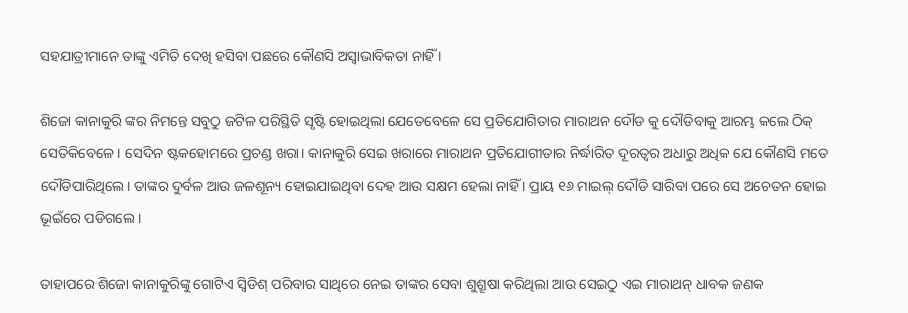ସହଯାତ୍ରୀମାନେ ତାଙ୍କୁ ଏମିତି ଦେଖି ହସିବା ପଛରେ କୌଣସି ଅସ୍ୱାଭାବିକତା ନାହିଁ ।

ଶିଜୋ କାନାକୁରି ଙ୍କର ନିମନ୍ତେ ସବୁଠୁ ଜଟିଳ ପରିସ୍ଥିତି ସୃଷ୍ଟି ହୋଇଥିଲା ଯେତେବେଳେ ସେ ପ୍ରତିଯୋଗିତାର ମାରାଥନ ଦୌଡ କୁ ଦୌଡିବାକୁ ଆରମ୍ଭ କଲେ ଠିକ୍ ସେତିକିବେଳେ। ସେଦିନ ଷ୍ଟକହୋମରେ ପ୍ରଚଣ୍ଡ ଖରା। କାନାକୁରି ସେଇ ଖରାରେ ମାରାଥନ ପ୍ରତିଯୋଗୀତାର ନିର୍ଦ୍ଧାରିତ ଦୂରତ୍ୱର ଅଧାରୁ ଅଧିକ ଯେ କୌଣସି ମତେ ଦୌଡିପାରିଥିଲେ। ତାଙ୍କର ଦୁର୍ବଳ ଆଉ ଜଳଶୂନ୍ୟ ହୋଇଯାଇଥିବା ଦେହ ଆଉ ସକ୍ଷମ ହେଲା ନାହିଁ । ପ୍ରାୟ ୧୬ ମାଇଲ୍ ଦୌଡି ସାରିବା ପରେ ସେ ଅଚେତନ ହୋଇ ଭୂଇଁରେ ପଡିଗଲେ ।

ତାହାପରେ ଶିଜୋ କାନାକୁରିଙ୍କୁ ଗୋଟିଏ ସ୍ୱିଡିଶ୍ ପରିବାର ସାଥିରେ ନେଇ ତାଙ୍କର ସେବା ଶୁଶ୍ରୂଷା କରିଥିଲା ଆଉ ସେଇଠୁ ଏଇ ମାରାଥନ୍ ଧାବକ ଜଣକ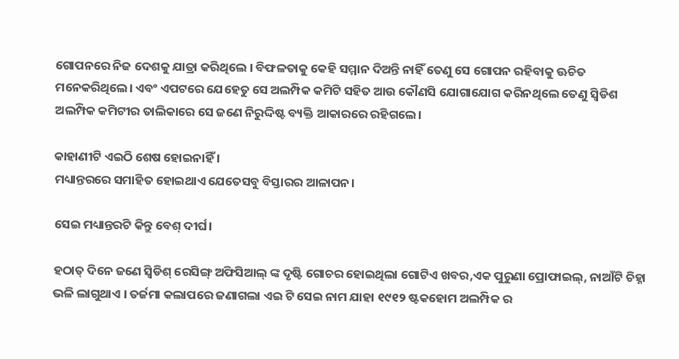ଗୋପନରେ ନିଜ ଦେଶକୁ ଯାତ୍ରା କରିଥିଲେ । ବିଫଳତାକୁ କେହି ସମ୍ମାନ ଦିଅନ୍ତି ନାହିଁ ତେଣୁ ସେ ଗୋପନ ରହିବାକୁ ଊଚିତ ମନେକରିଥିଲେ। ଏବଂ ଏପଟରେ ଯେହେତୁ ସେ ଅଲମ୍ପିକ କମିଟି ସହିତ ଆଉ କୌଣସି ଯୋଗାଯୋଗ କରିନଥିଲେ ତେଣୁ ସ୍ୱିଡିଶ ଅଲମ୍ପିକ କମିଟୀର ତାଲିକାରେ ସେ ଜଣେ ନିରୁଦ୍ଦିଷ୍ଟ ବ୍ୟକ୍ତି ଆକାରରେ ରହିଗଲେ।

କାହାଣୀଟି ଏଇଠି ଶେଷ ହୋଇନାହିଁ ।
ମଧ୍ୟାନ୍ତରରେ ସମାହିତ ହୋଇଥାଏ ଯେତେସବୁ ବିସ୍ତାରର ଆଳାପନ।

ସେଇ ମଧ୍ୟାନ୍ତରଟି କିନ୍ତୁ ବେଶ୍ ଦୀର୍ଘ।

ହଠାତ୍ ଦିନେ ଜଣେ ସ୍ୱିଡିଶ୍ ରେସିଙ୍ଗ୍ ଅଫିସିଆଲ୍ ଙ୍କ ଦୃଷ୍ଟି ଗୋଚର ହୋଇଥିଲା ଗୋଟିଏ ଖବର,ଏକ ପୁରୁଣା ପ୍ରୋଫାଇଲ୍, ନାଆଁଟି ଚିହ୍ନା ଭଳି ଲାଗୁଥାଏ । ତର୍ଜମା କଲାପରେ ଜଣାଗଲା ଏଇ ଟି ସେଇ ନାମ ଯାହା ୧୯୧୨ ଷ୍ଟକହୋମ ଅଲମ୍ପିକ ର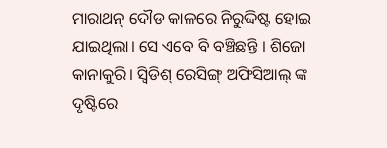ମାରାଥନ୍ ଦୌଡ କାଳରେ ନିରୁଦ୍ଦିଷ୍ଟ ହୋଇ ଯାଇଥିଲା। ସେ ଏବେ ବି ବଞ୍ଚିଛନ୍ତି । ଶିଜୋ କାନାକୁରି। ସ୍ୱିଡିଶ୍ ରେସିଙ୍ଗ୍ ଅଫିସିଆଲ୍ ଙ୍କ ଦୃଷ୍ଟିରେ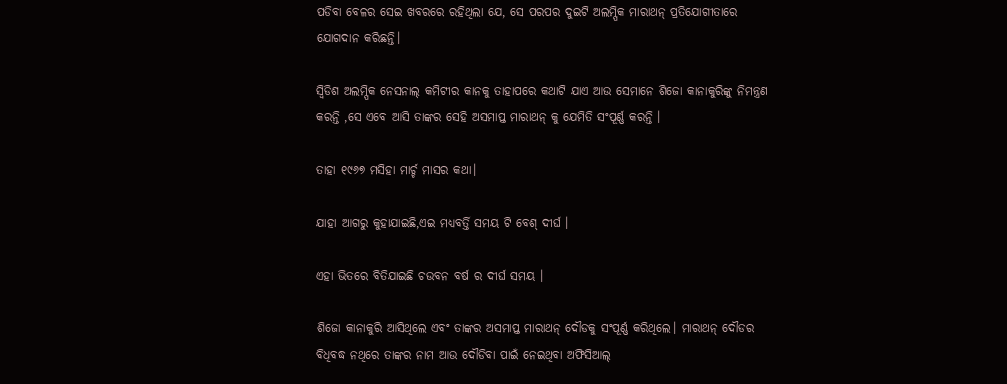ପଡିବା ବେଳର ସେଇ ଖବରରେ ରହିଥିଲା ଯେ, ସେ ପରପର ଦୁଇଟି ଅଲମ୍ପିକ ମାରାଥନ୍ ପ୍ରତିଯୋଗୀତାରେ ଯୋଗଦାନ କରିଛନ୍ତି।

ସ୍ୱିଡିଶ ଅଲମ୍ପିକ ନେସନାଲ୍ କମିଟୀର କାନକୁ ତାହାପରେ କଥାଟି ଯାଏ ଆଉ ସେମାନେ ଶିଜୋ କାନାକୁରିଙ୍କୁ ନିମନ୍ତ୍ରଣ କରନ୍ତି ,ସେ ଏବେ ଆସି ତାଙ୍କର ସେହି ଅସମାପ୍ତ ମାରାଥନ୍ କୁ ଯେମିତି ସଂପୂର୍ଣ୍ଣ କରନ୍ତି ।

ତାହା ୧୯୬୭ ମସିହା ମାର୍ଚ୍ଚ ମାସର କଥା।

ଯାହା ଆଗରୁ କୁହାଯାଇଛି,ଏଇ ମଧ୍ୟବର୍ତ୍ତି ସମୟ ଟି ବେଶ୍ ଦୀର୍ଘ ।

ଏହା ଭିତରେ ବିତିଯାଇଛି ଚଉବନ ବର୍ଷ ର ଦୀର୍ଘ ସମୟ ।

ଶିଜୋ କାନାକୁରି ଆସିଥିଲେ ଏବଂ ତାଙ୍କର ଅସମାପ୍ତ ମାରାଥନ୍ ଦୌଡକୁ ସଂପୂର୍ଣ୍ଣ କରିଥିଲେ। ମାରାଥନ୍ ଦୌଡର ବିଧିବଦ୍ଧ ନଥିରେ ତାଙ୍କର ନାମ ଆଉ ଦୌଡିବା ପାଇଁ ନେଇଥିବା ଅଫିସିଆଲ୍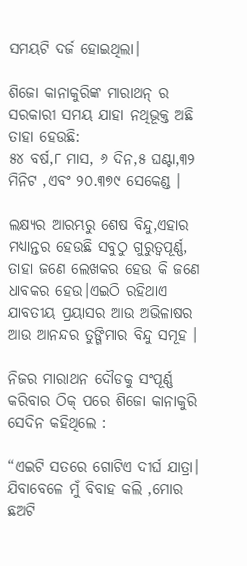ସମୟଟି ଦର୍ଜ ହୋଇଥିଲା।

ଶିଜୋ କାନାକୁରିଙ୍କ ମାରାଥନ୍ ର ସରକାରୀ ସମୟ ଯାହା ନଥିଭୂକ୍ତ ଅଛି ତାହା ହେଉଛି:
୫୪ ବର୍ଷ,୮ ମାସ, ୬ ଦିନ,୫ ଘଣ୍ଟା,୩୨ ମିନିଟ ,ଏବଂ ୨୦.୩୭୯ ସେକେଣ୍ଡ ।

ଲକ୍ଷ୍ୟର ଆରମ୍ଭରୁ ଶେଷ ବିନ୍ଦୁ,ଏହାର ମଧ୍ୟାନ୍ତର ହେଉଛି ସବୁଠୁ ଗୁରୁତ୍ୱପୂର୍ଣ୍ଣ, ତାହା ଜଣେ ଲେଖକର ହେଉ କି ଜଣେ ଧାବକର ହେଉ।ଏଇଠି ରହିଥାଏ ଯାବତୀୟ ପ୍ରୟାସର ଆଉ ଅଭିଳାଷର ଆଉ ଆନନ୍ଦର ତୁଙ୍ଗିମାର ବିନ୍ଦୁ ସମୂହ ।

ନିଜର ମାରାଥନ ଦୌଡକୁ ସଂପୂର୍ଣ୍ଣ କରିବାର ଠିକ୍ ପରେ ଶିଜୋ କାନାକୁରି ସେଦିନ କହିଥିଲେ :

“ଏଇଟି ସତରେ ଗୋଟିଏ ଦୀର୍ଘ ଯାତ୍ରା। ଯିବାବେଳେ ମୁଁ ବିବାହ କଲି ,ମୋର ଛଅଟି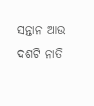ସନ୍ତାନ ଆଉ ଦଶଟି ନାତି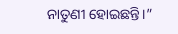ନାତୁଣୀ ହୋଇଛନ୍ତି।”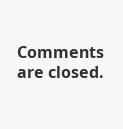Comments are closed.